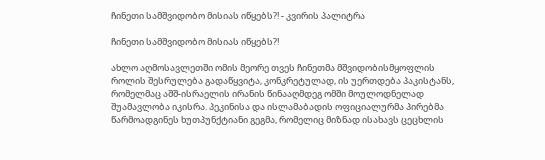ჩინეთი სამშვიდობო მისიას იწყებს?! - კვირის პალიტრა

ჩინეთი სამშვიდობო მისიას იწყებს?!

ახლო აღმოსავლეთში ომის მეორე თვეს ჩინეთმა მშვიდობისმყოფლის როლის შესრულება გადაწყვიტა, კონკრეტულად, ის უერთდება პაკისტანს, რომელმაც აშშ-ისრაელის ირანის წინააღმდეგ ომში მოულოდნელად შუამავლობა იკისრა. პეკინისა და ისლამაბადის ოფიციალურმა პირებმა წარმოადგინეს ხუთპუნქტიანი გეგმა, რომელიც მიზნად ისახავს ცეცხლის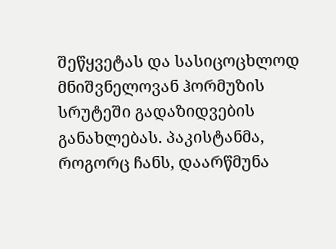შეწყვეტას და სასიცოცხლოდ მნიშვნელოვან ჰორმუზის სრუტეში გადაზიდვების განახლებას. პაკისტანმა, როგორც ჩანს, დაარწმუნა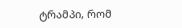ტრამპი, რომ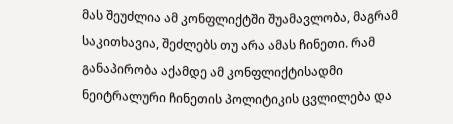მას შეუძლია ამ კონფლიქტში შუამავლობა, მაგრამ საკითხავია, შეძლებს თუ არა ამას ჩინეთი. რამ განაპირობა აქამდე ამ კონფლიქტისადმი ნეიტრალური ჩინეთის პოლიტიკის ცვლილება და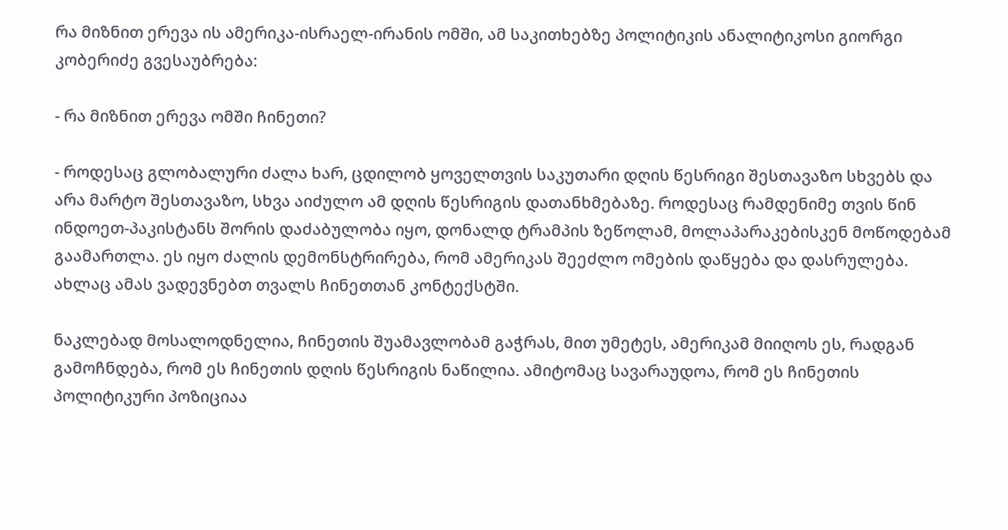რა მიზნით ერევა ის ამერიკა-ისრაელ-ირანის ომში, ამ საკითხებზე პოლიტიკის ანალიტიკოსი გიორგი კობერიძე გვესაუბრება:

- რა მიზნით ერევა ომში ჩინეთი?

- როდესაც გლობალური ძალა ხარ, ცდილობ ყოველთვის საკუთარი დღის წესრიგი შესთავაზო სხვებს და არა მარტო შესთავაზო, სხვა აიძულო ამ დღის წესრიგის დათანხმებაზე. როდესაც რამდენიმე თვის წინ ინდოეთ-პაკისტანს შორის დაძაბულობა იყო, დონალდ ტრამპის ზეწოლამ, მოლაპარაკებისკენ მოწოდებამ გაამართლა. ეს იყო ძალის დემონსტრირება, რომ ამერიკას შეეძლო ომების დაწყება და დასრულება. ახლაც ამას ვადევნებთ თვალს ჩინეთთან კონტექსტში.

ნაკლებად მოსალოდნელია, ჩინეთის შუამავლობამ გაჭრას, მით უმეტეს, ამერიკამ მიიღოს ეს, რადგან გამოჩნდება, რომ ეს ჩინეთის დღის წესრიგის ნაწილია. ამიტომაც სავარაუდოა, რომ ეს ჩინეთის პოლიტიკური პოზიციაა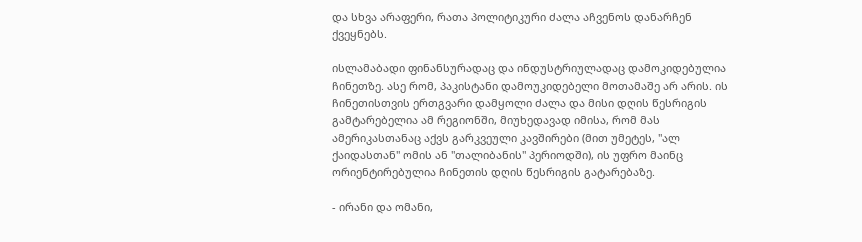და სხვა არაფერი, რათა პოლიტიკური ძალა აჩვენოს დანარჩენ ქვეყნებს.

ისლამაბადი ფინანსურადაც და ინდუსტრიულადაც დამოკიდებულია ჩინეთზე. ასე რომ, პაკისტანი დამოუკიდებელი მოთამაშე არ არის. ის ჩინეთისთვის ერთგვარი დამყოლი ძალა და მისი დღის წესრიგის გამტარებელია ამ რეგიონში, მიუხედავად იმისა, რომ მას ამერიკასთანაც აქვს გარკვეული კავშირები (მით უმეტეს, "ალ ქაიდასთან" ომის ან "თალიბანის" პერიოდში), ის უფრო მაინც ორიენტირებულია ჩინეთის დღის წესრიგის გატარებაზე.

- ირანი და ომანი,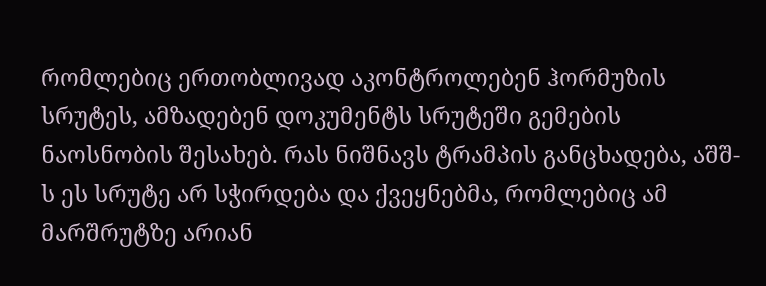რომლებიც ერთობლივად აკონტროლებენ ჰორმუზის სრუტეს, ამზადებენ დოკუმენტს სრუტეში გემების ნაოსნობის შესახებ. რას ნიშნავს ტრამპის განცხადება, აშშ-ს ეს სრუტე არ სჭირდება და ქვეყნებმა, რომლებიც ამ მარშრუტზე არიან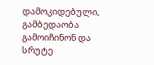დამოკიდებული, გამბედაობა გამოიჩინონ და სრუტე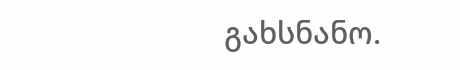გახსნანო.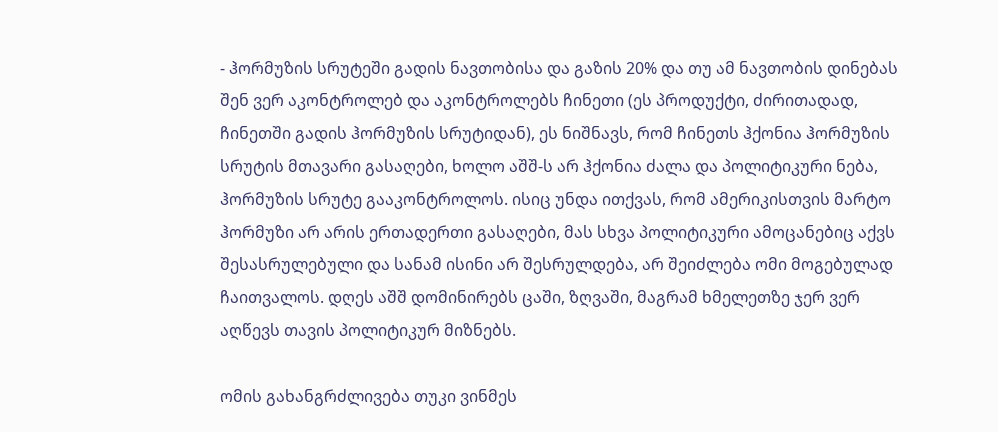- ჰორმუზის სრუტეში გადის ნავთობისა და გაზის 20% და თუ ამ ნავთობის დინებას შენ ვერ აკონტროლებ და აკონტროლებს ჩინეთი (ეს პროდუქტი, ძირითადად, ჩინეთში გადის ჰორმუზის სრუტიდან), ეს ნიშნავს, რომ ჩინეთს ჰქონია ჰორმუზის სრუტის მთავარი გასაღები, ხოლო აშშ-ს არ ჰქონია ძალა და პოლიტიკური ნება, ჰორმუზის სრუტე გააკონტროლოს. ისიც უნდა ითქვას, რომ ამერიკისთვის მარტო ჰორმუზი არ არის ერთადერთი გასაღები, მას სხვა პოლიტიკური ამოცანებიც აქვს შესასრულებული და სანამ ისინი არ შესრულდება, არ შეიძლება ომი მოგებულად ჩაითვალოს. დღეს აშშ დომინირებს ცაში, ზღვაში, მაგრამ ხმელეთზე ჯერ ვერ აღწევს თავის პოლიტიკურ მიზნებს.

ომის გახანგრძლივება თუკი ვინმეს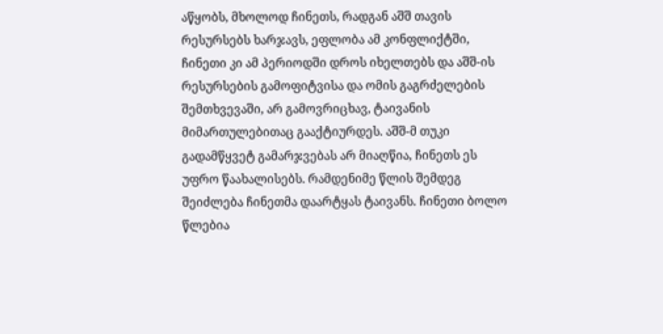აწყობს, მხოლოდ ჩინეთს, რადგან აშშ თავის რესურსებს ხარჯავს, ეფლობა ამ კონფლიქტში, ჩინეთი კი ამ პერიოდში დროს იხელთებს და აშშ-ის რესურსების გამოფიტვისა და ომის გაგრძელების შემთხვევაში, არ გამოვრიცხავ, ტაივანის მიმართულებითაც გააქტიურდეს. აშშ-მ თუკი გადამწყვეტ გამარჯვებას არ მიაღწია, ჩინეთს ეს უფრო წაახალისებს. რამდენიმე წლის შემდეგ შეიძლება ჩინეთმა დაარტყას ტაივანს. ჩინეთი ბოლო წლებია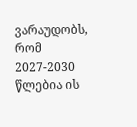ვარაუდობს, რომ 2027-2030 წლებია ის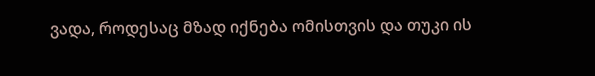ვადა, როდესაც მზად იქნება ომისთვის და თუკი ის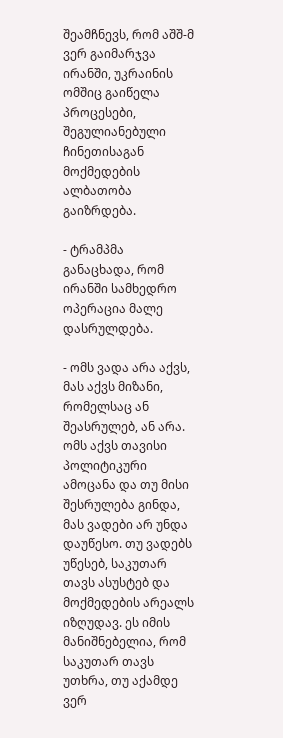შეამჩნევს, რომ აშშ-მ ვერ გაიმარჯვა ირანში, უკრაინის ომშიც გაიწელა პროცესები, შეგულიანებული ჩინეთისაგან მოქმედების ალბათობა გაიზრდება.

- ტრამპმა განაცხადა, რომ ირანში სამხედრო ოპერაცია მალე დასრულდება.

- ომს ვადა არა აქვს, მას აქვს მიზანი, რომელსაც ან შეასრულებ, ან არა. ომს აქვს თავისი პოლიტიკური ამოცანა და თუ მისი შესრულება გინდა, მას ვადები არ უნდა დაუწესო. თუ ვადებს უწესებ, საკუთარ თავს ასუსტებ და მოქმედების არეალს იზღუდავ. ეს იმის მანიშნებელია, რომ საკუთარ თავს უთხრა, თუ აქამდე ვერ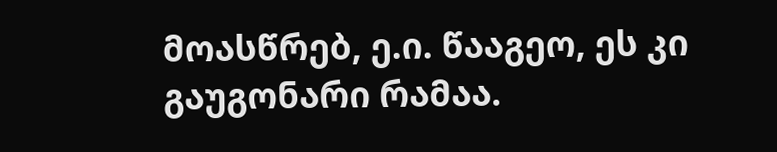მოასწრებ, ე.ი. წააგეო, ეს კი გაუგონარი რამაა.